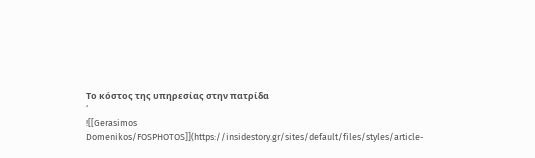Το κόστος της υπηρεσίας στην πατρίδα
‘
![[Gerasimos Domenikos/FOSPHOTOS]](https://insidestory.gr/sites/default/files/styles/article-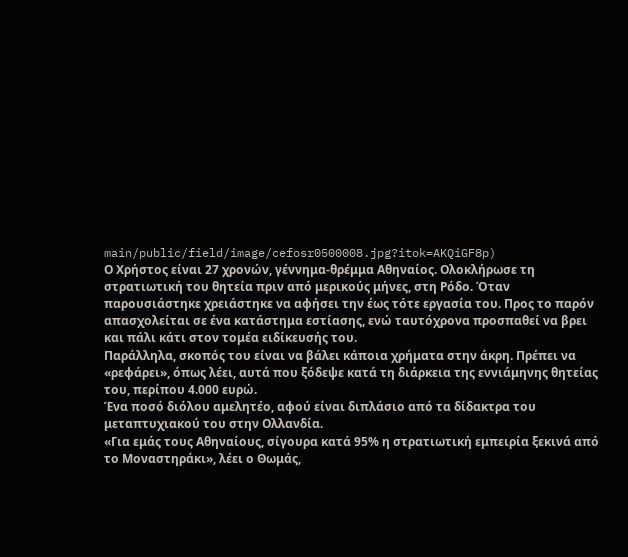main/public/field/image/cefosr0500008.jpg?itok=AKQiGF8p)
Ο Χρήστος είναι 27 χρονών, γέννημα-θρέμμα Αθηναίος. Oλοκλήρωσε τη στρατιωτική του θητεία πριν από μερικούς μήνες, στη Ρόδο. Όταν παρουσιάστηκε χρειάστηκε να αφήσει την έως τότε εργασία του. Προς το παρόν απασχολείται σε ένα κατάστημα εστίασης, ενώ ταυτόχρονα προσπαθεί να βρει και πάλι κάτι στον τομέα ειδίκευσής του.
Παράλληλα, σκοπός του είναι να βάλει κάποια χρήματα στην άκρη. Πρέπει να «ρεφάρει», όπως λέει, αυτά που ξόδεψε κατά τη διάρκεια της εννιάμηνης θητείας του, περίπου 4.000 ευρώ.
Ένα ποσό διόλου αμελητέο, αφού είναι διπλάσιο από τα δίδακτρα του μεταπτυχιακού του στην Ολλανδία.
«Για εμάς τους Αθηναίους, σίγουρα κατά 95% η στρατιωτική εμπειρία ξεκινά από το Μοναστηράκι», λέει ο Θωμάς,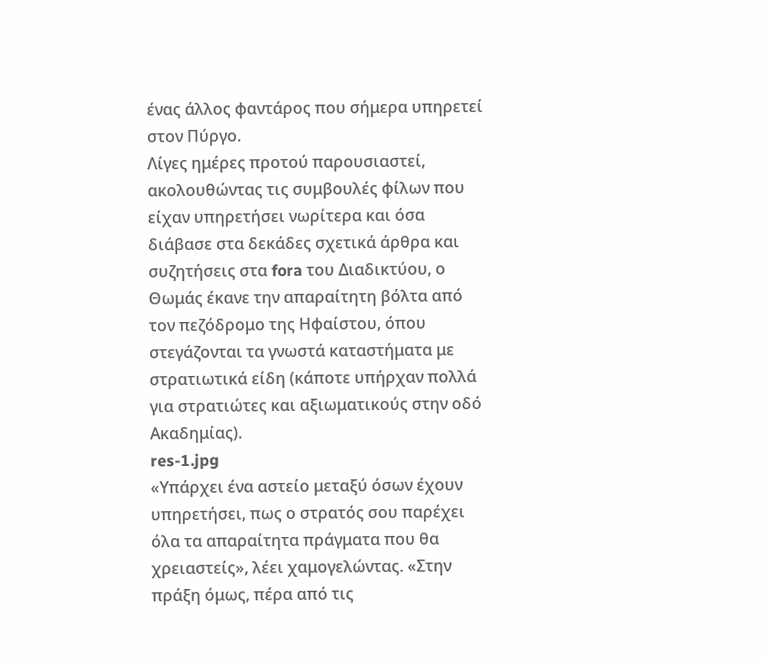ένας άλλος φαντάρος που σήμερα υπηρετεί στον Πύργο.
Λίγες ημέρες προτού παρουσιαστεί, ακολουθώντας τις συμβουλές φίλων που είχαν υπηρετήσει νωρίτερα και όσα διάβασε στα δεκάδες σχετικά άρθρα και συζητήσεις στα fora του Διαδικτύου, ο Θωμάς έκανε την απαραίτητη βόλτα από τον πεζόδρομο της Ηφαίστου, όπου στεγάζονται τα γνωστά καταστήματα με στρατιωτικά είδη (κάποτε υπήρχαν πολλά για στρατιώτες και αξιωματικούς στην οδό Ακαδημίας).
res-1.jpg
«Υπάρχει ένα αστείο μεταξύ όσων έχουν υπηρετήσει, πως ο στρατός σου παρέχει όλα τα απαραίτητα πράγματα που θα χρειαστείς», λέει χαμογελώντας. «Στην πράξη όμως, πέρα από τις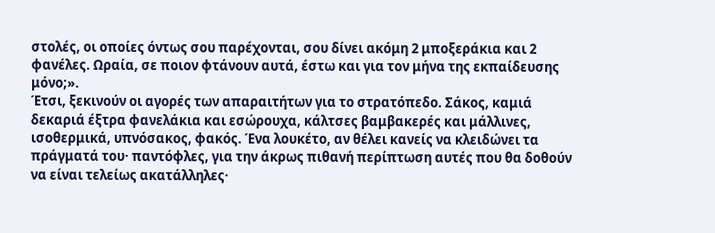στολές, οι οποίες όντως σου παρέχονται, σου δίνει ακόμη 2 μποξεράκια και 2 φανέλες. Ωραία, σε ποιον φτάνουν αυτά, έστω και για τον μήνα της εκπαίδευσης μόνο;».
Έτσι, ξεκινούν οι αγορές των απαραιτήτων για το στρατόπεδο. Σάκος, καμιά δεκαριά έξτρα φανελάκια και εσώρουχα, κάλτσες βαμβακερές και μάλλινες, ισοθερμικά, υπνόσακος, φακός. Ένα λουκέτο, αν θέλει κανείς να κλειδώνει τα πράγματά του· παντόφλες, για την άκρως πιθανή περίπτωση αυτές που θα δοθούν να είναι τελείως ακατάλληλες·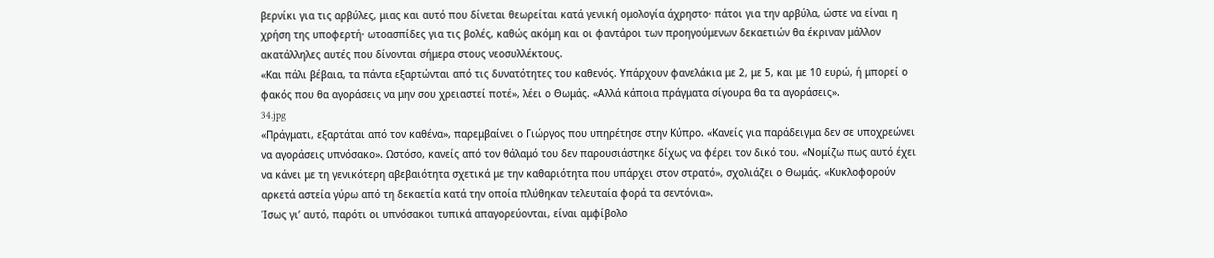βερνίκι για τις αρβύλες, μιας και αυτό που δίνεται θεωρείται κατά γενική ομολογία άχρηστο· πάτοι για την αρβύλα, ώστε να είναι η χρήση της υποφερτή· ωτοασπίδες για τις βολές, καθώς ακόμη και οι φαντάροι των προηγούμενων δεκαετιών θα έκριναν μάλλον ακατάλληλες αυτές που δίνονται σήμερα στους νεοσυλλέκτους.
«Και πάλι βέβαια, τα πάντα εξαρτώνται από τις δυνατότητες του καθενός. Υπάρχουν φανελάκια με 2, με 5, και με 10 ευρώ, ή μπορεί ο φακός που θα αγοράσεις να μην σου χρειαστεί ποτέ», λέει ο Θωμάς. «Αλλά κάποια πράγματα σίγουρα θα τα αγοράσεις».
34.jpg
«Πράγματι, εξαρτάται από τον καθένα», παρεμβαίνει ο Γιώργος που υπηρέτησε στην Κύπρο. «Κανείς για παράδειγμα δεν σε υποχρεώνει να αγοράσεις υπνόσακο». Ωστόσο, κανείς από τον θάλαμό του δεν παρουσιάστηκε δίχως να φέρει τον δικό του. «Νομίζω πως αυτό έχει να κάνει με τη γενικότερη αβεβαιότητα σχετικά με την καθαριότητα που υπάρχει στον στρατό», σχολιάζει ο Θωμάς. «Κυκλοφορούν αρκετά αστεία γύρω από τη δεκαετία κατά την οποία πλύθηκαν τελευταία φορά τα σεντόνια».
Ίσως γι’ αυτό, παρότι οι υπνόσακοι τυπικά απαγορεύονται, είναι αμφίβολο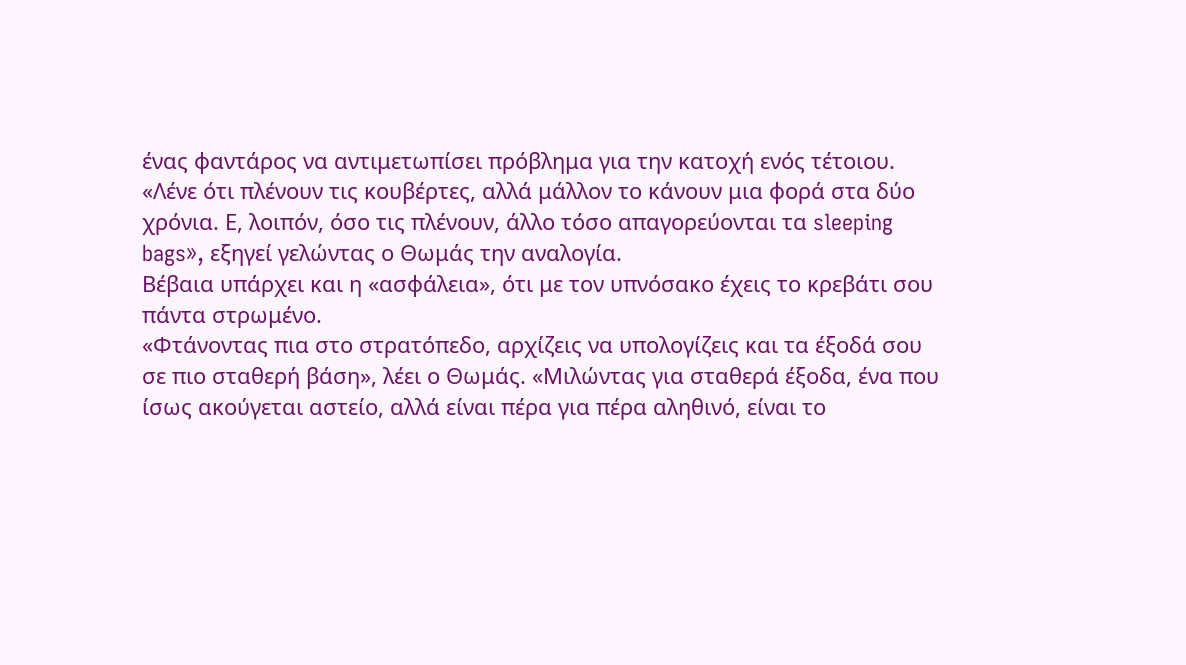ένας φαντάρος να αντιμετωπίσει πρόβλημα για την κατοχή ενός τέτοιου. «Λένε ότι πλένουν τις κουβέρτες, αλλά μάλλον το κάνουν μια φορά στα δύο χρόνια. Ε, λοιπόν, όσο τις πλένουν, άλλο τόσο απαγορεύονται τα sleeping bags», εξηγεί γελώντας ο Θωμάς την αναλογία.
Βέβαια υπάρχει και η «ασφάλεια», ότι με τον υπνόσακο έχεις το κρεβάτι σου πάντα στρωμένο.
«Φτάνοντας πια στο στρατόπεδο, αρχίζεις να υπολογίζεις και τα έξοδά σου σε πιο σταθερή βάση», λέει ο Θωμάς. «Μιλώντας για σταθερά έξοδα, ένα που ίσως ακούγεται αστείο, αλλά είναι πέρα για πέρα αληθινό, είναι το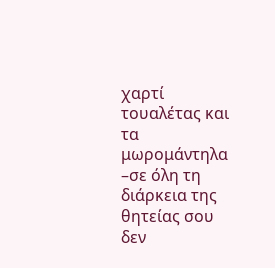χαρτί τουαλέτας και τα μωρομάντηλα –σε όλη τη διάρκεια της θητείας σου δεν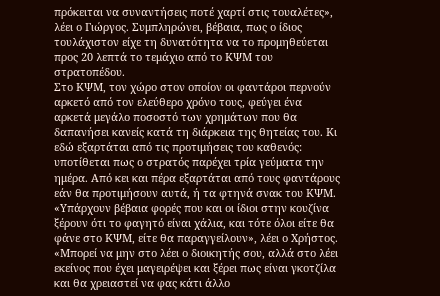πρόκειται να συναντήσεις ποτέ χαρτί στις τουαλέτες», λέει ο Γιώργος. Συμπληρώνει, βέβαια, πως ο ίδιος τουλάχιστον είχε τη δυνατότητα να το προμηθεύεται προς 20 λεπτά το τεμάχιο από το ΚΨΜ του στρατοπέδου.
Στο ΚΨΜ, τον χώρο στον οποίον οι φαντάροι περνούν αρκετό από τον ελεύθερο χρόνο τους, φεύγει ένα αρκετά μεγάλο ποσοστό των χρημάτων που θα δαπανήσει κανείς κατά τη διάρκεια της θητείας του. Κι εδώ εξαρτάται από τις προτιμήσεις του καθενός: υποτίθεται πως ο στρατός παρέχει τρία γεύματα την ημέρα. Από κει και πέρα εξαρτάται από τους φαντάρους εάν θα προτιμήσουν αυτά, ή τα φτηνά σνακ του ΚΨΜ.
«Υπάρχουν βέβαια φορές που και οι ίδιοι στην κουζίνα ξέρουν ότι το φαγητό είναι χάλια, και τότε όλοι είτε θα φάνε στο ΚΨΜ, είτε θα παραγγείλουν», λέει ο Χρήστος. «Μπορεί να μην στο λέει ο διοικητής σου, αλλά στο λέει εκείνος που έχει μαγειρέψει και ξέρει πως είναι γκοτζίλα και θα χρειαστεί να φας κάτι άλλο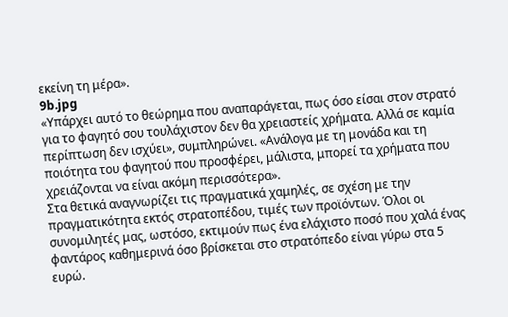εκείνη τη μέρα».
9b.jpg
«Υπάρχει αυτό το θεώρημα που αναπαράγεται, πως όσο είσαι στον στρατό για το φαγητό σου τουλάχιστον δεν θα χρειαστείς χρήματα. Αλλά σε καμία περίπτωση δεν ισχύει», συμπληρώνει. «Ανάλογα με τη μονάδα και τη ποιότητα του φαγητού που προσφέρει, μάλιστα, μπορεί τα χρήματα που χρειάζονται να είναι ακόμη περισσότερα».
Στα θετικά αναγνωρίζει τις πραγματικά χαμηλές, σε σχέση με την πραγματικότητα εκτός στρατοπέδου, τιμές των προϊόντων. Όλοι οι συνομιλητές μας, ωστόσο, εκτιμούν πως ένα ελάχιστο ποσό που χαλά ένας φαντάρος καθημερινά όσο βρίσκεται στο στρατόπεδο είναι γύρω στα 5 ευρώ.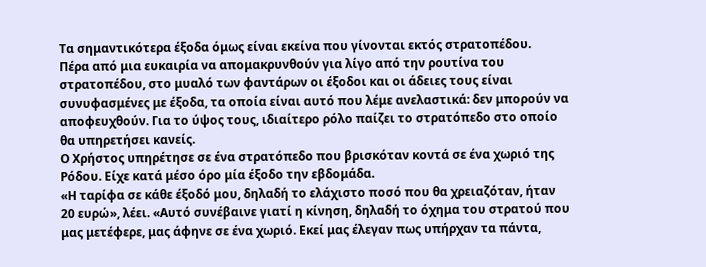Τα σημαντικότερα έξοδα όμως είναι εκείνα που γίνονται εκτός στρατοπέδου.
Πέρα από μια ευκαιρία να απομακρυνθούν για λίγο από την ρουτίνα του στρατοπέδου, στο μυαλό των φαντάρων οι έξοδοι και οι άδειες τους είναι συνυφασμένες με έξοδα, τα οποία είναι αυτό που λέμε ανελαστικά: δεν μπορούν να αποφευχθούν. Για το ύψος τους, ιδιαίτερο ρόλο παίζει το στρατόπεδο στο οποίο θα υπηρετήσει κανείς.
Ο Χρήστος υπηρέτησε σε ένα στρατόπεδο που βρισκόταν κοντά σε ένα χωριό της Ρόδου. Είχε κατά μέσο όρο μία έξοδο την εβδομάδα.
«Η ταρίφα σε κάθε έξοδό μου, δηλαδή το ελάχιστο ποσό που θα χρειαζόταν, ήταν 20 ευρώ», λέει. «Αυτό συνέβαινε γιατί η κίνηση, δηλαδή το όχημα του στρατού που μας μετέφερε, μας άφηνε σε ένα χωριό. Εκεί μας έλεγαν πως υπήρχαν τα πάντα,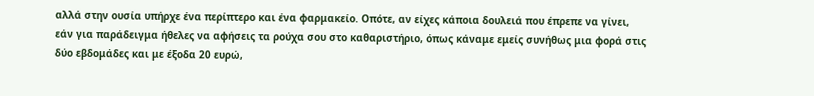αλλά στην ουσία υπήρχε ένα περίπτερο και ένα φαρμακείο. Οπότε, αν είχες κάποια δουλειά που έπρεπε να γίνει, εάν για παράδειγμα ήθελες να αφήσεις τα ρούχα σου στο καθαριστήριο, όπως κάναμε εμείς συνήθως μια φορά στις δύο εβδομάδες και με έξοδα 20 ευρώ,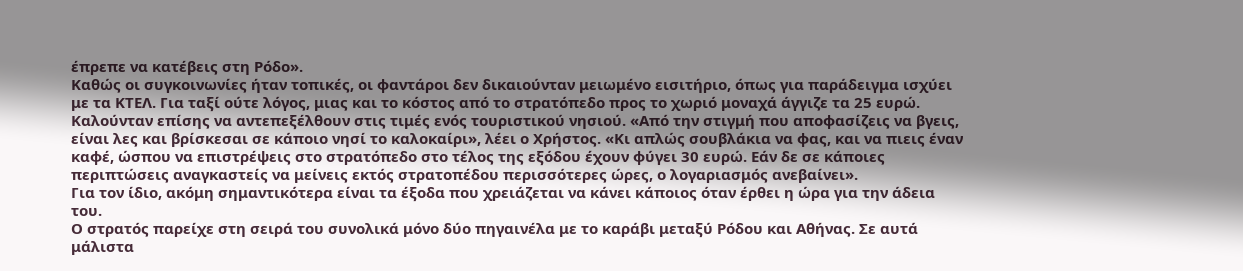έπρεπε να κατέβεις στη Ρόδο».
Καθώς οι συγκοινωνίες ήταν τοπικές, οι φαντάροι δεν δικαιούνταν μειωμένο εισιτήριο, όπως για παράδειγμα ισχύει με τα ΚΤΕΛ. Για ταξί ούτε λόγος, μιας και το κόστος από το στρατόπεδο προς το χωριό μοναχά άγγιζε τα 25 ευρώ.
Καλούνταν επίσης να αντεπεξέλθουν στις τιμές ενός τουριστικού νησιού. «Από την στιγμή που αποφασίζεις να βγεις, είναι λες και βρίσκεσαι σε κάποιο νησί το καλοκαίρι», λέει ο Χρήστος. «Κι απλώς σουβλάκια να φας, και να πιεις έναν καφέ, ώσπου να επιστρέψεις στο στρατόπεδο στο τέλος της εξόδου έχουν φύγει 30 ευρώ. Εάν δε σε κάποιες περιπτώσεις αναγκαστείς να μείνεις εκτός στρατοπέδου περισσότερες ώρες, ο λογαριασμός ανεβαίνει».
Για τον ίδιο, ακόμη σημαντικότερα είναι τα έξοδα που χρειάζεται να κάνει κάποιος όταν έρθει η ώρα για την άδεια του.
Ο στρατός παρείχε στη σειρά του συνολικά μόνο δύο πηγαινέλα με το καράβι μεταξύ Ρόδου και Αθήνας. Σε αυτά μάλιστα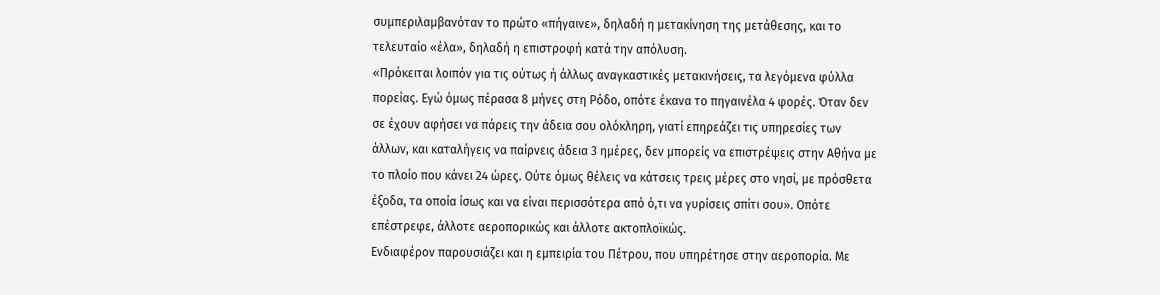συμπεριλαμβανόταν το πρώτο «πήγαινε», δηλαδή η μετακίνηση της μετάθεσης, και το τελευταίο «έλα», δηλαδή η επιστροφή κατά την απόλυση.
«Πρόκειται λοιπόν για τις ούτως ή άλλως αναγκαστικές μετακινήσεις, τα λεγόμενα φύλλα πορείας. Εγώ όμως πέρασα 8 μήνες στη Ρόδο, οπότε έκανα το πηγαινέλα 4 φορές. Όταν δεν σε έχουν αφήσει να πάρεις την άδεια σου ολόκληρη, γιατί επηρεάζει τις υπηρεσίες των άλλων, και καταλήγεις να παίρνεις άδεια 3 ημέρες, δεν μπορείς να επιστρέψεις στην Αθήνα με το πλοίο που κάνει 24 ώρες. Ούτε όμως θέλεις να κάτσεις τρεις μέρες στο νησί, με πρόσθετα έξοδα, τα οποία ίσως και να είναι περισσότερα από ό,τι να γυρίσεις σπίτι σου». Οπότε επέστρεφε, άλλοτε αεροπορικώς και άλλοτε ακτοπλοϊκώς.
Ενδιαφέρον παρουσιάζει και η εμπειρία του Πέτρου, που υπηρέτησε στην αεροπορία. Με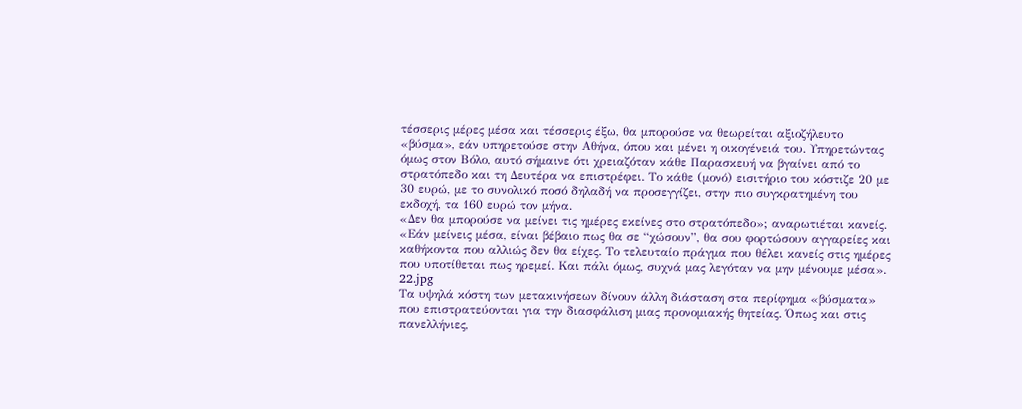τέσσερις μέρες μέσα και τέσσερις έξω, θα μπορούσε να θεωρείται αξιοζήλευτο «βύσμα», εάν υπηρετούσε στην Αθήνα, όπου και μένει η οικογένειά του. Υπηρετώντας όμως στον Βόλο, αυτό σήμαινε ότι χρειαζόταν κάθε Παρασκευή να βγαίνει από το στρατόπεδο και τη Δευτέρα να επιστρέφει. Το κάθε (μονό) εισιτήριο του κόστιζε 20 με 30 ευρώ, με το συνολικό ποσό δηλαδή να προσεγγίζει, στην πιο συγκρατημένη του εκδοχή, τα 160 ευρώ τον μήνα.
«Δεν θα μπορούσε να μείνει τις ημέρες εκείνες στο στρατόπεδο»; αναρωτιέται κανείς. «Εάν μείνεις μέσα, είναι βέβαιο πως θα σε “χώσουν”, θα σου φορτώσουν αγγαρείες και καθήκοντα που αλλιώς δεν θα είχες. Το τελευταίο πράγμα που θέλει κανείς στις ημέρες που υποτίθεται πως ηρεμεί. Και πάλι όμως, συχνά μας λεγόταν να μην μένουμε μέσα».
22.jpg
Τα υψηλά κόστη των μετακινήσεων δίνουν άλλη διάσταση στα περίφημα «βύσματα» που επιστρατεύονται για την διασφάλιση μιας προνομιακής θητείας. Όπως και στις πανελλήνιες,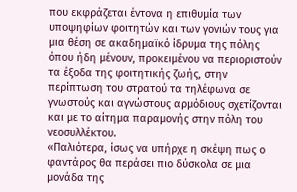που εκφράζεται έντονα η επιθυμία των υποψηφίων φοιτητών και των γονιών τους για μια θέση σε ακαδημαϊκό ίδρυμα της πόλης όπου ήδη μένουν, προκειμένου να περιοριστούν τα έξοδα της φοιτητικής ζωής, στην περίπτωση του στρατού τα τηλέφωνα σε γνωστούς και αγνώστους αρμόδιους σχετίζονται και με το αίτημα παραμονής στην πόλη του νεοσυλλέκτου.
«Παλιότερα, ίσως να υπήρχε η σκέψη πως ο φαντάρος θα περάσει πιο δύσκολα σε μια μονάδα της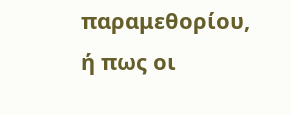παραμεθορίου, ή πως οι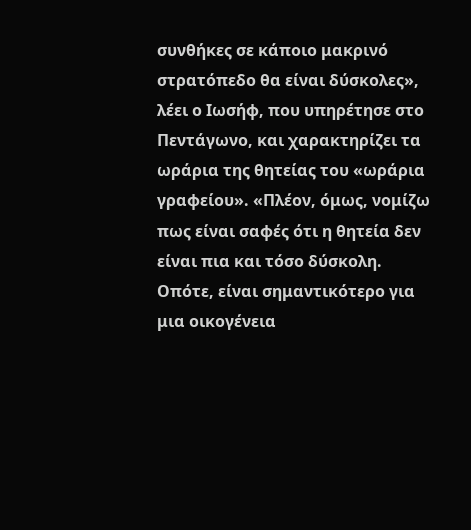συνθήκες σε κάποιο μακρινό στρατόπεδο θα είναι δύσκολες», λέει ο Ιωσήφ, που υπηρέτησε στο Πεντάγωνο, και χαρακτηρίζει τα ωράρια της θητείας του «ωράρια γραφείου». «Πλέον, όμως, νομίζω πως είναι σαφές ότι η θητεία δεν είναι πια και τόσο δύσκολη. Οπότε, είναι σημαντικότερο για μια οικογένεια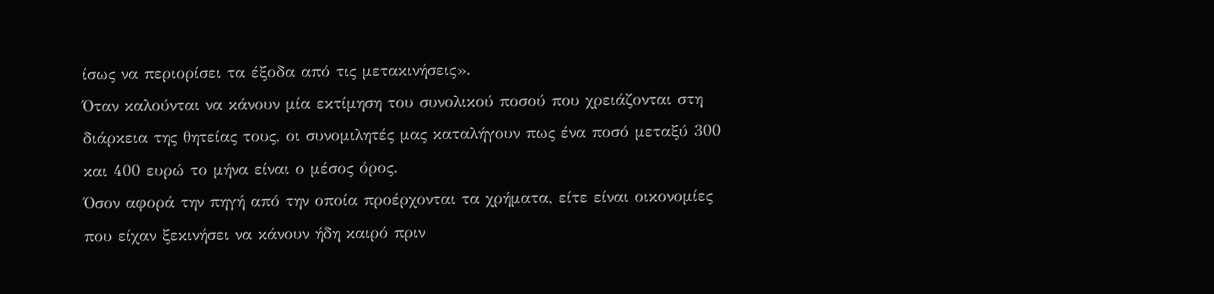ίσως να περιορίσει τα έξοδα από τις μετακινήσεις».
Όταν καλούνται να κάνουν μία εκτίμηση του συνολικού ποσού που χρειάζονται στη διάρκεια της θητείας τους, οι συνομιλητές μας καταλήγουν πως ένα ποσό μεταξύ 300 και 400 ευρώ το μήνα είναι ο μέσος όρος.
Όσον αφορά την πηγή από την οποία προέρχονται τα χρήματα, είτε είναι οικονομίες που είχαν ξεκινήσει να κάνουν ήδη καιρό πριν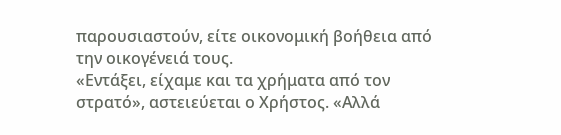παρουσιαστούν, είτε οικονομική βοήθεια από την οικογένειά τους.
«Εντάξει, είχαμε και τα χρήματα από τον στρατό», αστειεύεται ο Χρήστος. «Αλλά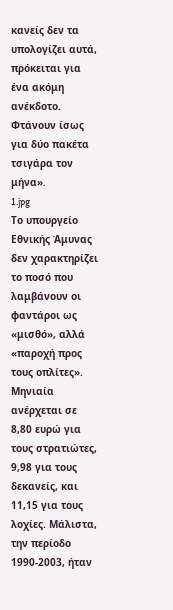κανείς δεν τα υπολογίζει αυτά, πρόκειται για ένα ακόμη ανέκδοτο. Φτάνουν ίσως για δύο πακέτα τσιγάρα τον μήνα».
1.jpg
Το υπουργείο Εθνικής Άμυνας δεν χαρακτηρίζει το ποσό που λαμβάνουν οι φαντάροι ως «μισθό», αλλά «παροχή προς τους οπλίτες». Μηνιαία ανέρχεται σε 8,80 ευρώ για τους στρατιώτες, 9,98 για τους δεκανείς, και 11,15 για τους λοχίες. Μάλιστα, την περίοδο 1990-2003, ήταν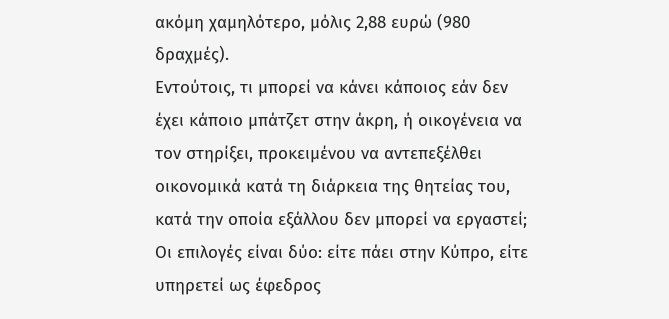ακόμη χαμηλότερο, μόλις 2,88 ευρώ (980 δραχμές).
Εντούτοις, τι μπορεί να κάνει κάποιος εάν δεν έχει κάποιο μπάτζετ στην άκρη, ή οικογένεια να τον στηρίξει, προκειμένου να αντεπεξέλθει οικονομικά κατά τη διάρκεια της θητείας του, κατά την οποία εξάλλου δεν μπορεί να εργαστεί; Οι επιλογές είναι δύο: είτε πάει στην Κύπρο, είτε υπηρετεί ως έφεδρος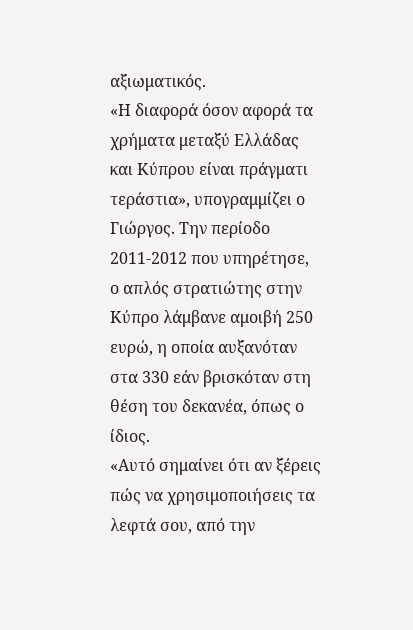αξιωματικός.
«Η διαφορά όσον αφορά τα χρήματα μεταξύ Ελλάδας και Κύπρου είναι πράγματι τεράστια», υπογραμμίζει ο Γιώργος. Την περίοδο 2011-2012 που υπηρέτησε, ο απλός στρατιώτης στην Κύπρο λάμβανε αμοιβή 250 ευρώ, η οποία αυξανόταν στα 330 εάν βρισκόταν στη θέση του δεκανέα, όπως ο ίδιος.
«Αυτό σημαίνει ότι αν ξέρεις πώς να χρησιμοποιήσεις τα λεφτά σου, από την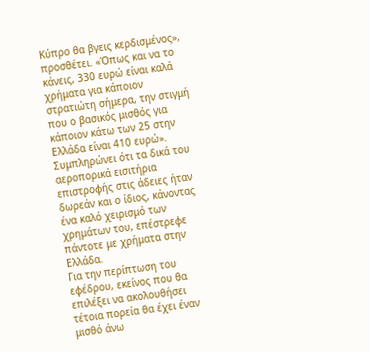Κύπρο θα βγεις κερδισμένος», προσθέτει. «Όπως και να το κάνεις, 330 ευρώ είναι καλά χρήματα για κάποιον στρατιώτη σήμερα, την στιγμή που ο βασικός μισθός για κάποιον κάτω των 25 στην Ελλάδα είναι 410 ευρώ». Συμπληρώνει ότι τα δικά του αεροπορικά εισιτήρια επιστροφής στις άδειες ήταν δωρεάν και ο ίδιος, κάνοντας ένα καλό χειρισμό των χρημάτων του, επέστρεφε πάντοτε με χρήματα στην Ελλάδα.
Για την περίπτωση του εφέδρου, εκείνος που θα επιλέξει να ακολουθήσει τέτοια πορεία θα έχει έναν μισθό άνω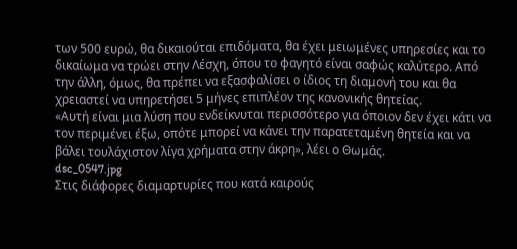των 500 ευρώ, θα δικαιούται επιδόματα, θα έχει μειωμένες υπηρεσίες και το δικαίωμα να τρώει στην Λέσχη, όπου το φαγητό είναι σαφώς καλύτερο. Από την άλλη, όμως, θα πρέπει να εξασφαλίσει ο ίδιος τη διαμονή του και θα χρειαστεί να υπηρετήσει 5 μήνες επιπλέον της κανονικής θητείας.
«Αυτή είναι μια λύση που ενδείκνυται περισσότερο για όποιον δεν έχει κάτι να τον περιμένει έξω, οπότε μπορεί να κάνει την παρατεταμένη θητεία και να βάλει τουλάχιστον λίγα χρήματα στην άκρη», λέει ο Θωμάς.
dsc_0547.jpg
Στις διάφορες διαμαρτυρίες που κατά καιρούς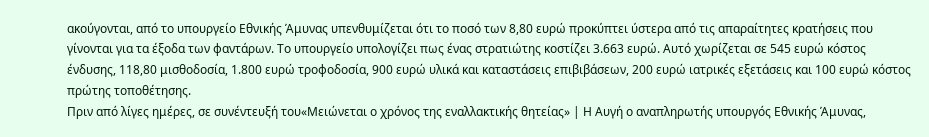ακούγονται, από το υπουργείο Εθνικής Άμυνας υπενθυμίζεται ότι το ποσό των 8,80 ευρώ προκύπτει ύστερα από τις απαραίτητες κρατήσεις που γίνονται για τα έξοδα των φαντάρων. Το υπουργείο υπολογίζει πως ένας στρατιώτης κοστίζει 3.663 ευρώ. Αυτό χωρίζεται σε 545 ευρώ κόστος ένδυσης, 118,80 μισθοδοσία, 1.800 ευρώ τροφοδοσία, 900 ευρώ υλικά και καταστάσεις επιβιβάσεων, 200 ευρώ ιατρικές εξετάσεις και 100 ευρώ κόστος πρώτης τοποθέτησης.
Πριν από λίγες ημέρες, σε συνέντευξή του«Μειώνεται ο χρόνος της εναλλακτικής θητείας» | Η Αυγή ο αναπληρωτής υπουργός Εθνικής Άμυνας,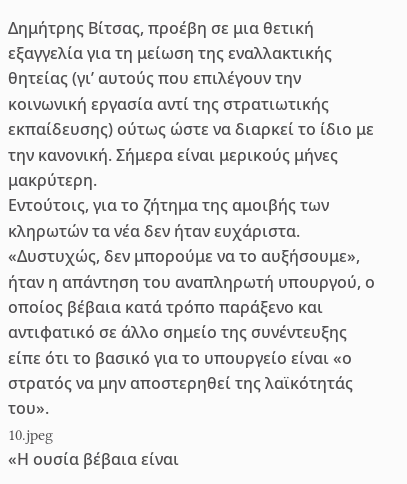Δημήτρης Βίτσας, προέβη σε μια θετική εξαγγελία για τη μείωση της εναλλακτικής θητείας (γι’ αυτούς που επιλέγουν την κοινωνική εργασία αντί της στρατιωτικής εκπαίδευσης) ούτως ώστε να διαρκεί το ίδιο με την κανονική. Σήμερα είναι μερικούς μήνες μακρύτερη.
Εντούτοις, για το ζήτημα της αμοιβής των κληρωτών τα νέα δεν ήταν ευχάριστα. «Δυστυχώς, δεν μπορούμε να το αυξήσουμε», ήταν η απάντηση του αναπληρωτή υπουργού, ο οποίος βέβαια κατά τρόπο παράξενο και αντιφατικό σε άλλο σημείο της συνέντευξης είπε ότι το βασικό για το υπουργείο είναι «ο στρατός να μην αποστερηθεί της λαϊκότητάς του».
10.jpeg
«Η ουσία βέβαια είναι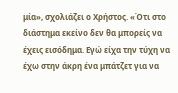μία», σχολιάζει ο Χρήστος. «Ότι στο διάστημα εκείνο δεν θα μπορείς να έχεις εισόδημα. Εγώ είχα την τύχη να έχω στην άκρη ένα μπάτζετ για να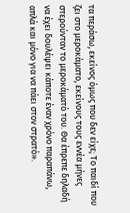τα περάσω, εκείνος όμως που δεν είχε; Το παιδί που ζει στο μεροκάματο, εκείνους τους εννέα μήνες στερούνταν το μεροκάματό του. Θα έπρεπε δηλαδή να έχει δουλέψει κάποτε έναν χρόνο παραπάνω, απλά και μόνο για να πάει στον στρατό».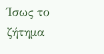Ίσως το ζήτημα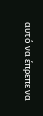αυτό να έπρεπε να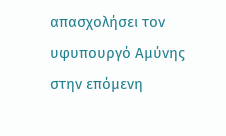απασχολήσει τον υφυπουργό Αμύνης στην επόμενη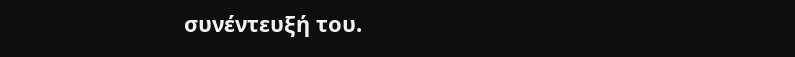συνέντευξή του.